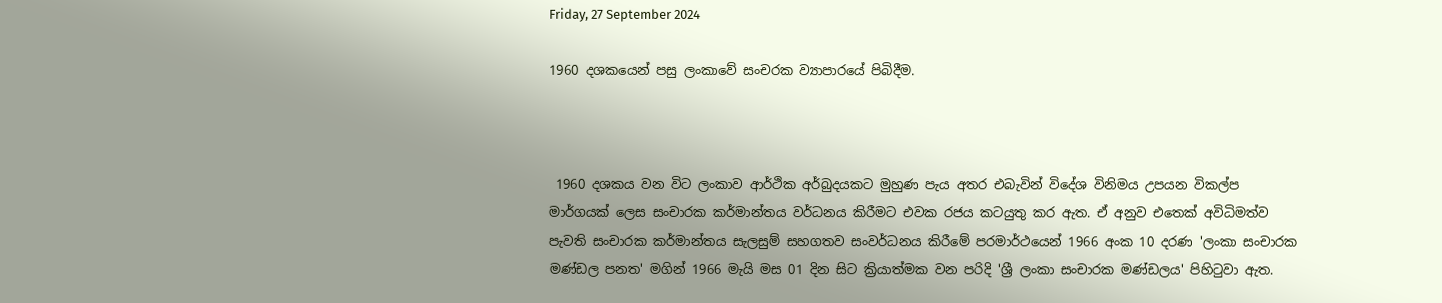Friday, 27 September 2024

1960 දශකයෙන් පසු ලංකාවේ සංචරක ව්‍යාපාරයේ පිබිදීම.



 1960 දශකය වන විට ලංකාව ආර්ථික අර්බුදයකට මුහුණ පැය අතර එබැවින් විදේශ විනිමය උපයන විකල්ප මාර්ගයක් ලෙස සංචාරක කර්මාන්තය වර්ධනය කිරීමට එවක රජය කටයුතු කර ඇත. ඒ අනුව එතෙක් අවිධිමත්ව පැවති සංචාරක කර්මාන්තය සැලසුම් සහගතව සංවර්ධනය කිරීමේ පරමාර්ථයෙන් 1966 අංක 10 දරණ 'ලංකා සංචාරක මණ්ඩල පනත' මගින් 1966 මැයි මස 01 දින සිට ක්‍රියාත්මක වන පරිදි 'ශ්‍රී ලංකා සංචාරක මණ්ඩලය' පිහිටුවා ඇත.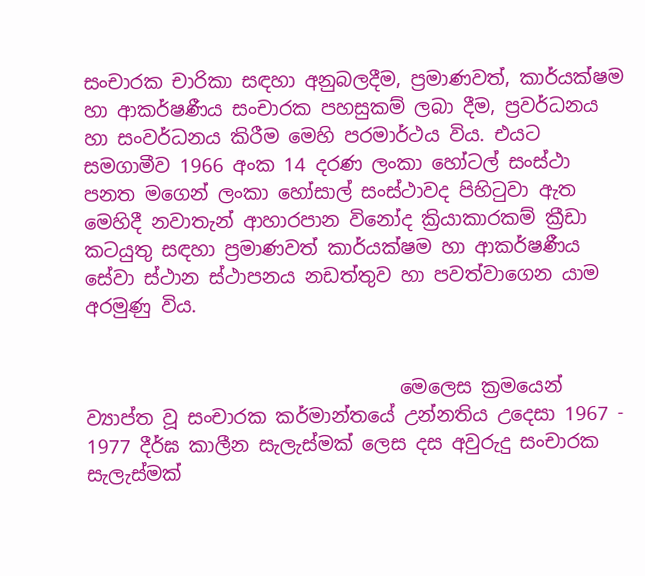සංචාරක චාරිකා සඳහා අනුබලදීම, ප්‍රමාණවත්, කාර්යක්ෂම හා ආකර්ෂණීය සංචාරක පහසුකම් ලබා දීම, ප්‍රවර්ධනය හා සංවර්ධනය කිරීම මෙහි පරමාර්ථය විය. එයට සමගාමීව 1966 අංක 14 දරණ ලංකා හෝටල් සංස්ථා පනත මගෙන් ලංකා හෝසාල් සංස්ථාවද පිහිටුවා ඇත මෙහිදී නවාතැන් ආහාරපාන විනෝද ක්‍රියාකාරකම් ක්‍රීඩා කටයුතු සඳහා ප්‍රමාණවත් කාර්යක්ෂම හා ආකර්ෂණීය සේවා ස්ථාන ස්ථාපනය නඩත්තුව හා පවත්වාගෙන යාම අරමුණු විය.


                                 මෙලෙස ක්‍රමයෙන් ව්‍යාප්ත වූ සංචාරක කර්මාන්තයේ උන්නතිය උදෙසා 1967 - 1977 දීර්ඝ කාලීන සැලැස්මක් ලෙස දස අවුරුදු සංචාරක සැලැස්මක්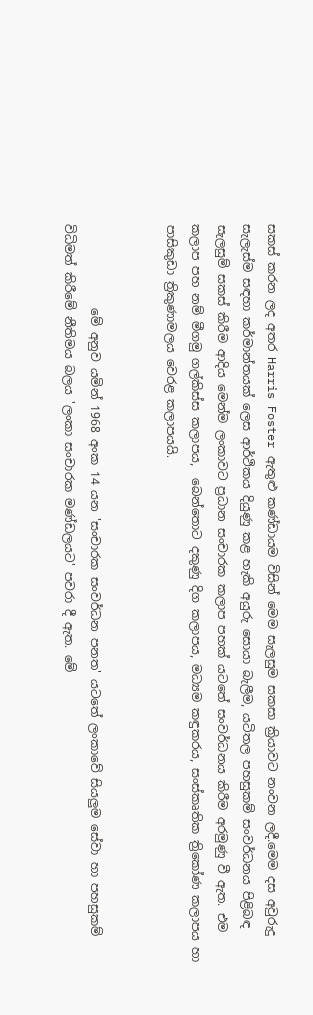සකස් කරන ලද අතර Harris Foster ඇතුළු කණ්ඩායම විසින් මෙම සැලසුම සකසා ක්‍රියාවට නංවන ලදී.මෙම දස අවුරුදු සැලැස්ම සඳහා කර්මාන්තයක් ලෙස ආර්ථිකය දියුණු කළ හැකි අයුරු සොයා බැලීම, යටිතල පහසුකම් සංවර්ධනය පිළිබඳ සැලසුම් සකස් කිරීම ආදිය මෙන්ම ලංකාවට ප්‍රධාන සංචාරක කලාප පහක් යටතේ සංවර්ධනය කිරීම අරමුණු වී ඇත. එම කලාප පහ නම් මීගමු ගල්කිස්ස කලාපය,  බෙන්තොට දකුණු දිග කලාපය, මධ්‍යම කඳුකරය, සංස්කෘතික ත්‍රිකෝණ කලාපය හා පාසිකුඩා ත්‍රිකුණාමලය වෙරළ කලාපයයි.


              මේ අනුව යමින් 1968 අංක 14 යන 'සංචාරක සංවර්ධන පනත' යටතේ ලංකාවේ සියලුම සේවා හා පහසුකම් විධිමත් කිරීමේ නීතිමය බලය 'ලංකා සංචාරක මණ්ඩලයට' පවරා දී ඇත. මේ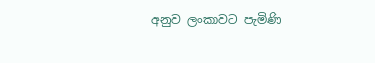අනුව ලංකාවට පැමිණි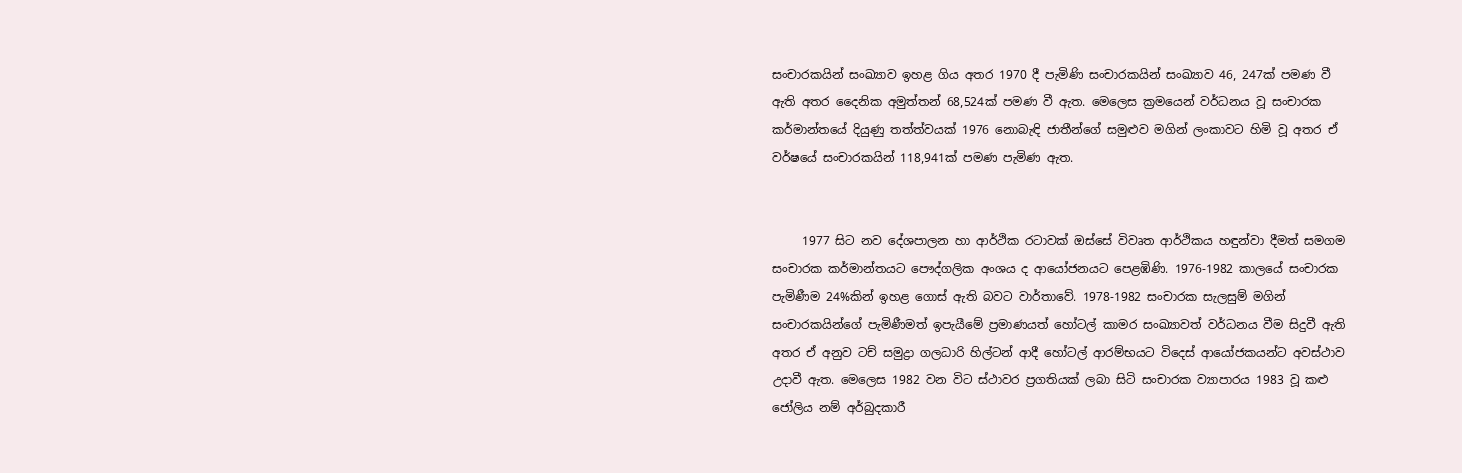සංචාරකයින් සංඛ්‍යාව ඉහළ ගිය අතර 1970 දී පැමිණි සංචාරකයින් සංඛ්‍යාව 46, 247ක් පමණ වී ඇති අතර දෛනික අමුත්තන් 68,524ක් පමණ වී ඇත. මෙලෙස ක්‍රමයෙන් වර්ධනය වූ සංචාරක කර්මාන්තයේ දියුණු තත්ත්වයක් 1976 නොබැඳි ජාතීන්ගේ සමුළුව මගින් ලංකාවට හිමි වූ අතර ඒ වර්ෂයේ සංචාරකයින් 118,941ක්‌ පමණ පැමිණ ඇත.


     1977 සිට නව දේශපාලන හා ආර්ථික රටාවක් ඔස්සේ විවෘත ආර්ථිකය හඳුන්වා දීමත් සමගම සංචාරක කර්මාන්තයට පෞද්ගලික අංශය ද ආයෝජනයට පෙළඹිණි. 1976-1982 කාලයේ සංචාරක පැමිණීම 24%කින් ඉහළ ගොස් ඇති බවට වාර්තාවේ. 1978-1982 සංචාරක සැලසුම් මගින් සංචාරකයින්ගේ පැමිණීමත් ඉපැයීමේ ප්‍රමාණයත් හෝටල් කාමර සංඛ්‍යාවත් වර්ධනය වීම සිදුවී ඇති අතර ඒ අනුව ටච් සමුද්‍රා ගලධාරි හිල්ටන් ආදී හෝටල් ආරම්භයට විදෙස් ආයෝජකයන්ට අවස්ථාව උදාවී ඇත. මෙලෙස 1982 වන විට ස්ථාවර ප්‍රගතියක් ලබා සිටි සංචාරක ව්‍යාපාරය 1983 වූ කළු ජෝලිය නම් අර්බුදකාරී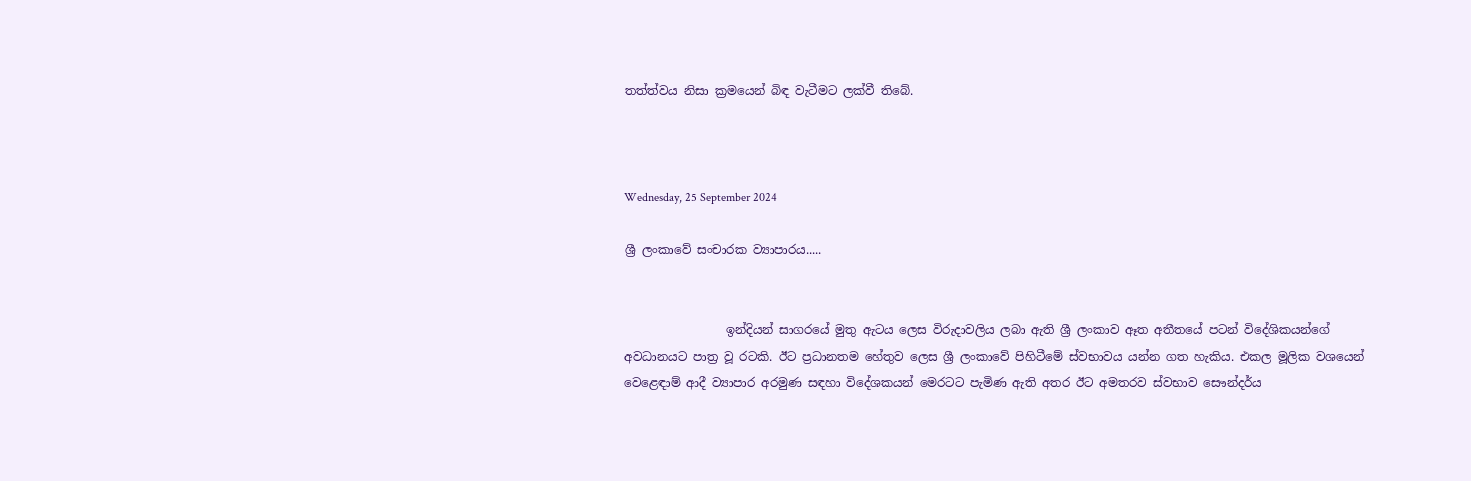තත්ත්වය නිසා ක්‍රමයෙන් බිඳ වැටීමට ලක්වී තිබේ.



Wednesday, 25 September 2024

ශ්‍රී ලංකාවේ සංචාරක ව්‍යාපාරය.....


                 ඉන්දියන් සාගරයේ මුතු ඇටය ලෙස විරුදාවලිය ලබා ඇති ශ්‍රී ලංකාව ඈත අතීතයේ පටන් විදේශිකයන්ගේ අවධානයට පාත්‍ර වූ රටකි. ඊට ප්‍රධානතම හේතුව ලෙස ශ්‍රී ලංකාවේ පිහිටීමේ ස්වභාවය යන්න ගත හැකිය. එකල මූලික වශයෙන් වෙළෙඳාම් ආදී ව්‍යාපාර අරමුණ සඳහා විදේශකයන් මෙරටට පැමිණ ඇති අතර ඊට අමතරව ස්වභාව සෞන්දර්ය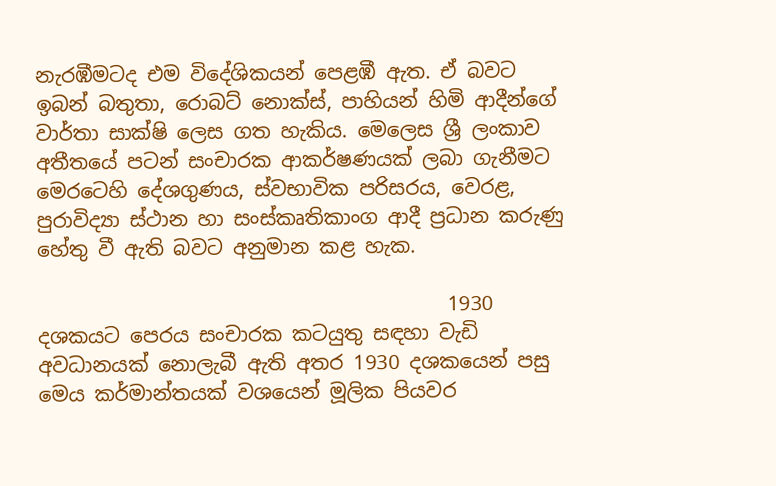නැරඹීමටද එම විදේශිකයන් පෙළඹී ඇත. ඒ බවට ඉබන් බතුතා, රොබට් නොක්ස්, පාහියන් හිමි ආදීන්ගේ වාර්තා සාක්ෂි ලෙස ගත හැකිය. මෙලෙස ශ්‍රී ලංකාව අතීතයේ පටන් සංචාරක ආකර්ෂණයක් ලබා ගැනීමට මෙරටෙහි දේශගුණය, ස්වභාවික පරිසරය, වෙරළ, පුරාවිද්‍යා ස්ථාන හා සංස්කෘතිකාංග ආදී ප්‍රධාන කරුණු හේතු වී ඇති බවට අනුමාන කළ හැක.

                                         1930 දශකයට පෙරය සංචාරක කටයුතු සඳහා වැඩි අවධානයක් නොලැබී ඇති අතර 1930 දශකයෙන් පසු මෙය කර්මාන්තයක් වශයෙන් මූලික පියවර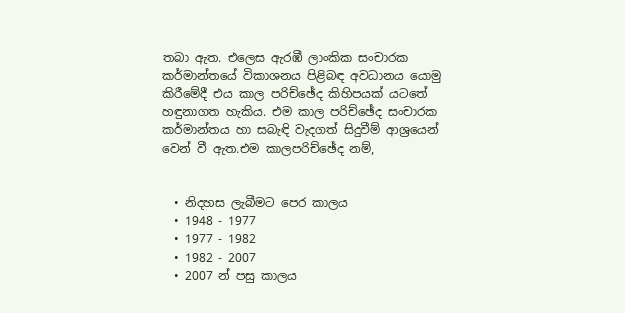තබා ඇත. එලෙස ඇරඹී ලාංකික සංචාරක කර්මාන්තයේ විකාශනය පිළිබඳ අවධානය යොමු කිරීමේදී එය කාල පරිච්ඡේද කිහිපයක් යටතේ හඳුනාගත හැකිය. එම කාල පරිච්ඡේද සංචාරක කර්මාන්තය හා සබැඳි වැදගත් සිදුවීම් ආශ්‍රයෙන් වෙන් වී ඇත.එම කාලපරිච්ඡේද නම්,


  • නිදහස ලැබීමට පෙර කාලය
  • 1948 - 1977
  • 1977 - 1982
  • 1982 - 2007
  • 2007 න් පසු කාලය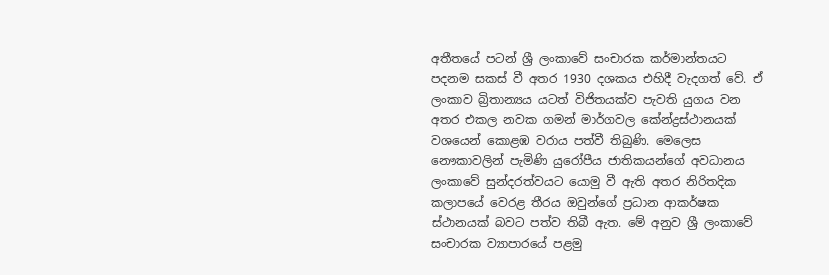අතීතයේ පටන් ශ්‍රී ලංකාවේ සංචාරක කර්මාන්තයට පදනම සකස් වී අතර 1930 දශකය එහිදී වැදගත් වේ. ඒ ලංකාව බ්‍රිතාන්‍යය යටත් විජිතයක්ව පැවති යුගය වන අතර එකල නවක ගමන් මාර්ගවල කේන්ද්‍රස්ථානයක් වශයෙන් කොළඹ වරාය පත්වී තිබුණි. මෙලෙස නෞකාවලින් පැමිණි යුරෝපීය ජාතිකයන්ගේ අවධානය ලංකාවේ සුන්දරත්වයට යොමු වී ඇති අතර නිරිතදික කලාපයේ වෙරළ තීරය ඔවුන්ගේ ප්‍රධාන ආකර්ෂක ස්ථානයක් බවට පත්ව තිබී ඇත. මේ අනුව ශ්‍රී ලංකාවේ සංචාරක ව්‍යාපාරයේ පළමු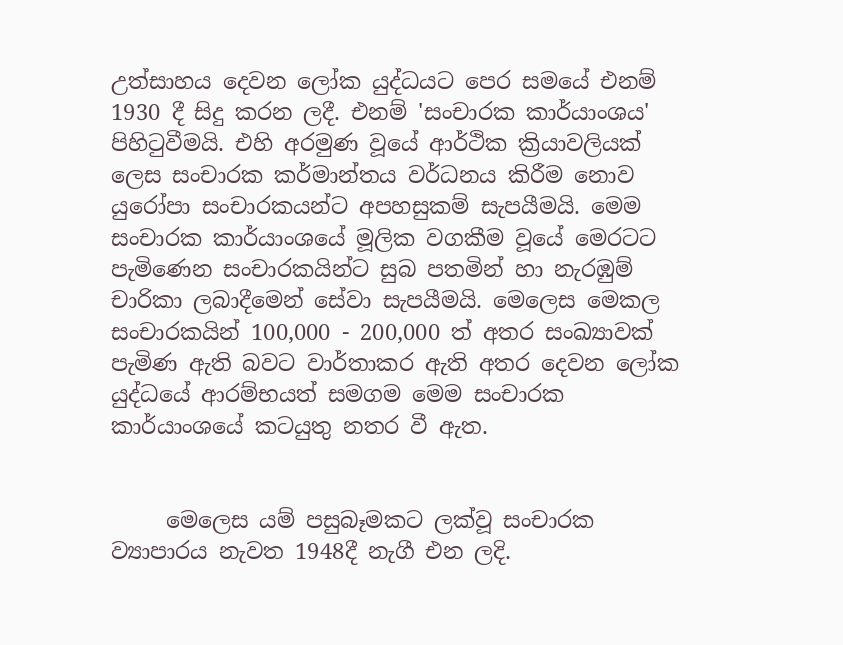උත්සාහය දෙවන ලෝක යුද්ධයට පෙර සමයේ එනම් 1930 දී සිදු කරන ලදී. එනම් 'සංචාරක කාර්යාංශය' පිහිටුවීමයි. එහි අරමුණ වූයේ ආර්ථික ක්‍රියාවලියක් ලෙස සංචාරක කර්මාන්තය වර්ධනය කිරීම නොව යුරෝපා සංචාරකයන්ට අපහසුකම් සැපයීමයි. මෙම සංචාරක කාර්යාංශයේ මූලික වගකීම වූයේ මෙරටට පැමිණෙන සංචාරකයින්ට සුබ පතමින් හා නැරඹුම් චාරිකා ලබාදීමෙන් සේවා සැපයීමයි. මෙලෙස මෙකල සංචාරකයින් 100,000 - 200,000 ත් අතර සංඛ්‍යාවක් පැමිණ ඇති බවට වාර්තාකර ඇති අතර දෙවන ලෝක යුද්ධයේ ආරම්භයත් සමගම මෙම සංචාරක කාර්යාංශයේ කටයුතු නතර වී ඇත.


     මෙලෙස යම් පසුබෑමකට ලක්වූ සංචාරක ව්‍යාපාරය නැවත 1948දී නැගී එන ලදි.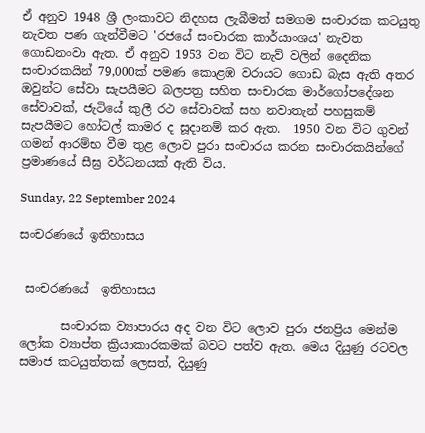ඒ අනුව 1948 ශ්‍රී ලංකාවට නිදහස ලැබීමත් සමගම සංචාරක කටයුතු නැවත පණ ගැන්වීමට 'රජයේ සංචාරක කාර්යාංශය' නැවත ගොඩනංවා ඇත. ඒ අනුව 1953 වන විට නැව් වලින් දෛනික සංචාරකයින් 79,000ක් පමණ කොළඹ වරායට ගොඩ බැස ඇති අතර ඔවුන්ට සේවා සැපයීමට බලපත්‍ර සහිත සංචාරක මාර්ගෝපදේශන සේවාවක්, ජැටියේ කුලී රථ සේවාවක් සහ නවාතැන් පහසුකම් සැපයීමට හෝටල් කාමර ද සූදානම් කර ඇත.  1950 වන විට ගුවන් ගමන් ආරම්භ වීම තුළ ලොව පුරා සංචාරය කරන සංචාරකයින්ගේ ප්‍රමාණයේ සීඝ්‍ර වර්ධනයක් ඇති විය.

Sunday, 22 September 2024

සංචරණයේ ඉතිහාසය


 සංචරණයේ  ඉතිහාසය

       සංචාරක ව්‍යාපාරය අද වන විට ලොව පුරා ජනප්‍රිය මෙන්ම ලෝක ව්‍යාප්ත ක්‍රියාකාරකමක් බවට පත්ව ඇත. මෙය දියුණු රටවල සමාජ කටයුත්තක් ලෙසත්, දියුණු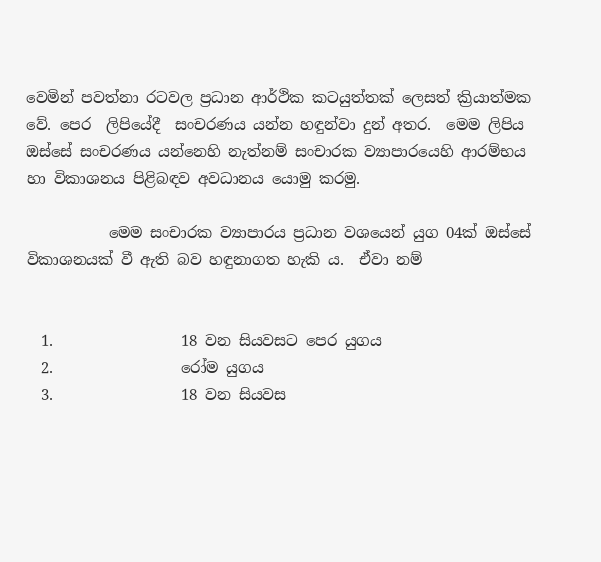වෙමින් පවත්නා රටවල ප්‍රධාන ආර්ථික කටයුත්තක් ලෙසත් ක්‍රියාත්මක වේ. පෙර  ලිපියේදී  සංචරණය යන්න හඳුන්වා දුන් අතර.  මෙම ලිපිය ඔස්සේ සංචරණය යන්නෙහි නැත්නම් සංචාරක ව්‍යාපාරයෙහි ආරම්භය හා විකාශනය පිළිබඳව අවධානය යොමු කරමු.

           මෙම සංචාරක ව්‍යාපාරය ප්‍රධාන වශයෙන් යුග 04ක් ඔස්සේ  විකාශනයක් වී ඇති බව හඳුනාගත හැකි ය.  ඒවා නම්


  1.                 18 වන සියවසට පෙර යුගය
  2.                 රෝම යුගය
  3.                 18 වන සියවස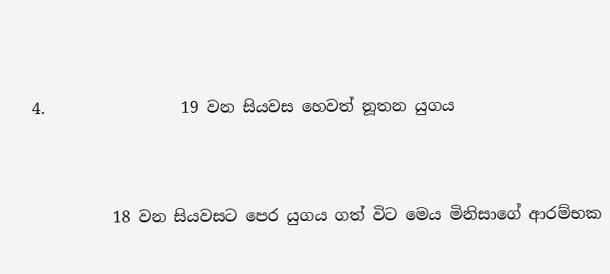4.                 19 වන සියවස හෙවත් නූතන යුගය


          18 වන සියවසට පෙර යුගය ගත් විට මෙය මිනිසාගේ ආරම්භක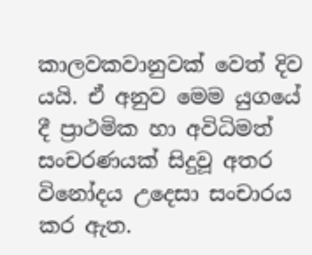කාලවකවානුවක් වෙත් දිව යයි. ඒ අනුව මෙම යුගයේ දී ප්‍රාථමික හා අවිධිමත් සංචරණයක් සිදුවූ අතර විනෝදය උදෙසා සංචාරය කර ඇත.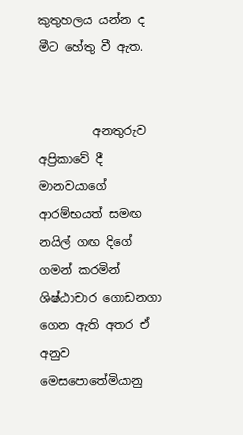කුතුහලය යන්න ද මීට හේතු වී ඇත.


         අනතුරුව අප්‍රිකාවේ දී මානවයාගේ ආරම්භයත් සමඟ නයිල් ගඟ දිගේ ගමන් කරමින් ශිෂ්ඨාචාර ගොඩනගා ගෙන ඇති අතර ඒ අනුව මෙසපොතේමියානු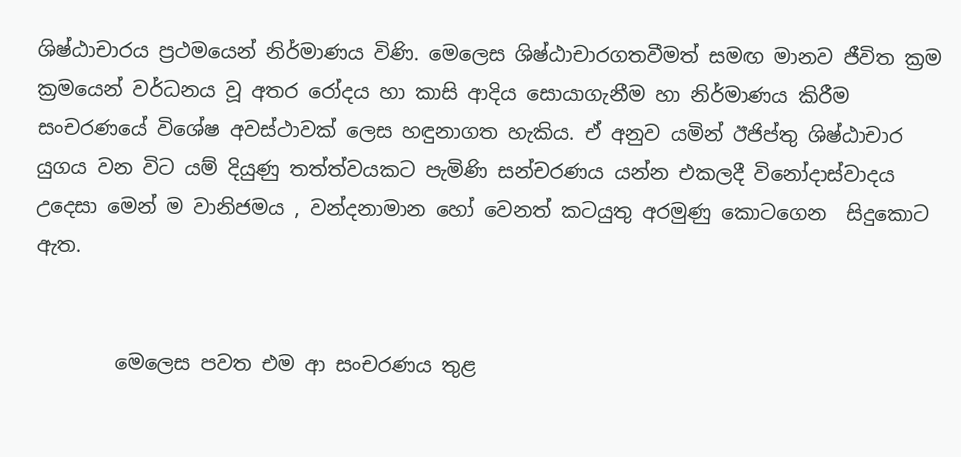ශිෂ්ඨාචාරය ප්‍රථමයෙන් නිර්මාණය විණි. මෙලෙස ශිෂ්ඨාචාරගතවීමත් සමඟ මානව ජීවිත ක්‍රම ක්‍රමයෙන් වර්ධනය වූ අතර රෝදය හා කාසි ආදිය සොයාගැනීම හා නිර්මාණය කිරීම සංචරණයේ විශේෂ අවස්ථාවක් ලෙස හඳුනාගත හැකිය. ඒ අනුව යමින් ඊජිප්තු ශිෂ්ඨාචාර යුගය වන විට යම් දියුණු තත්ත්වයකට පැමිණි සන්චරණය යන්න එකලදී විනෝදාස්වාදය උදෙසා මෙන් ම වානිජමය , වන්දනාමාන හෝ වෙනත් කටයුතු අරමුණු කොටගෙන  සිදුකොට ඇත.


        මෙලෙස පවත එම ආ සංචරණය තුළ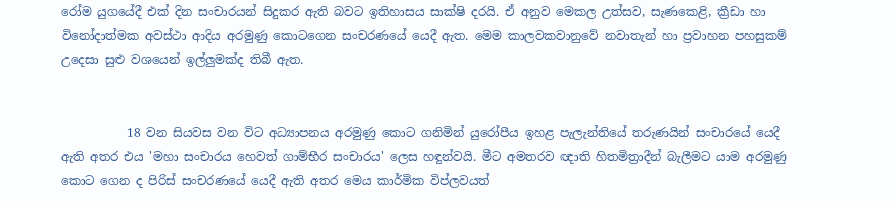රෝම යුගයේදී එක් දින සංචාරයන් සිදුකර ඇති බවට ඉතිහාසය සාක්ෂි දරයි. ඒ අනුව මෙකල උත්සව, සැණකෙළි, ක්‍රීඩා හා විනෝදාත්මක අවස්ථා ආදිය අරමුණු කොටගෙන සංචරණයේ යෙදී ඇත. මෙම කාලවකවානුවේ නවාතැන් හා ප්‍රවාහන පහසුකම් උදෙසා සුළු වශයෙන් ඉල්ලුමක්ද තිබී ඇත.


           18 වන සියවස වන විට අධ්‍යාපනය අරමුණු කොට ගනිමින් යුරෝපීය ඉහළ පැලැන්තියේ තරුණයින් සංචාරයේ යෙදී ඇති අතර එය 'මහා සංචාරය හෙවත් ගාම්භීර සංචාරය' ලෙස හඳුන්වයි. මීට අමතරව ඥාති හිතමිත්‍රාදීන් බැලීමට යාම අරමුණු කොට ගෙන ද පිරිස් සංචරණයේ යෙදී ඇති අතර මෙය කාර්මික විප්ලවයත්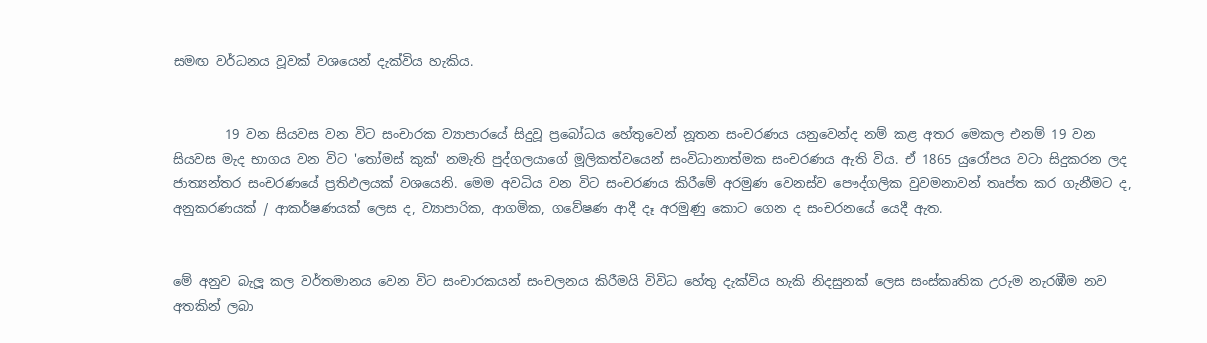සමඟ වර්ධනය වූවක් වශයෙන් දැක්විය හැකිය.


        19 වන සියවස වන විට සංචාරක ව්‍යාපාරයේ සිදුවූ ප්‍රබෝධය හේතුවෙන් නූතන සංචරණය යනුවෙන්ද නම් කළ අතර මෙකල එනම් 19 වන සියවස මැද භාගය වන විට 'තෝමස් කුක්' නමැති පුද්ගලයාගේ මූලිකත්වයෙන් සංවිධානාත්මක සංචරණය ඇති විය. ඒ 1865 යුරෝපය වටා සිදුකරන ලද ජාත්‍යන්තර සංචරණයේ ප්‍රතිඵලයක් වශයෙනි. මෙම අවධිය වන විට සංචරණය කිරීමේ අරමුණ වෙනස්ව පෞද්ගලික වුවමනාවන් තෘප්ත කර ගැනීමට ද, අනුකරණයක් / ආකර්ෂණයක් ලෙස ද, ව්‍යාපාරික, ආගමික, ගවේෂණ ආදී දෑ අරමුණු කොට ගෙන ද සංචරනයේ යෙදී ඇත.


මේ අනුව බැලූ කල වර්තමානය වෙන විට සංචාරකයන් සංචලනය කිරීමයි විවිධ හේතු දැක්විය හැකි නිදසුනක් ලෙස සංස්කෘතික උරුම නැරඹීම නව අතකින් ලබා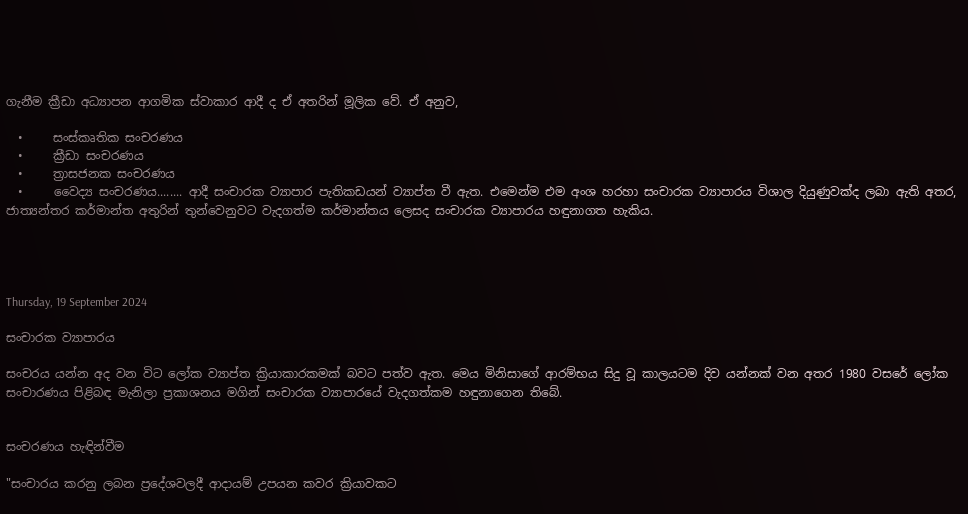ගැනීම ක්‍රීඩා අධ්‍යාපන ආගමික ස්වාකාර ආදී ද ඒ අතරින් මූලික වේ. ඒ අනුව,

  •     සංස්කෘතික සංචරණය
  •     ක්‍රීඩා සංචරණය
  •     ත්‍රාසජනක සංචරණය
  •     වෛද්‍ය සංචරණය........ ආදී සංචාරක ව්‍යාපාර පැතිකඩයන් ව්‍යාප්ත වී ඇත. එමෙන්ම එම අංශ හරහා සංචාරක ව්‍යාපාරය විශාල දියුණුවක්ද ලබා ඇති අතර, ජාත්‍යන්තර කර්මාන්ත අතුරින් තුන්වෙනුවට වැදගත්ම කර්මාන්තය ලෙසද සංචාරක ව්‍යාපාරය හඳුනාගත හැකිය.




Thursday, 19 September 2024

සංචාරක ව්‍යාපාරය

සංචරය යන්න අද වන විට ලෝක ව්‍යාප්ත ක්‍රියාකාරකමක් බවට පත්ව ඇත. මෙය මිනිසාගේ ආරම්භය සිදු වූ කාලයටම දිව යන්නක් වන අතර 1980 වසරේ ලෝක සංචාරණය පිළිබඳ මැනිලා ප්‍රකාශනය මගින් සංචාරක ව්‍යාපාරයේ වැදගත්කම හඳුනාගෙන තිබේ.


සංචරණය හැඳින්වීම

"සංචාරය කරනු ලබන ප්‍රදේශවලදී ආදායම් උපයන කවර ක්‍රියාවකට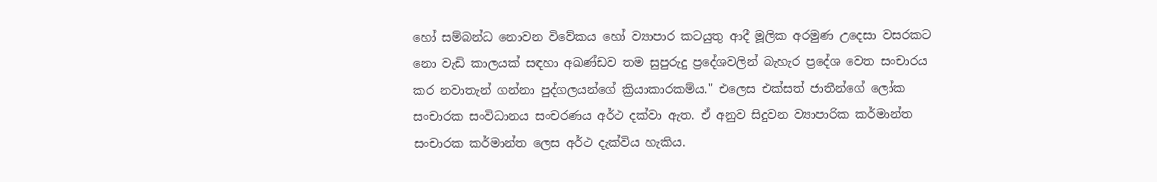හෝ සම්බන්ධ නොවන විවේකය හෝ ව්‍යාපාර කටයුතු ආදී මූලික අරමුණ උදෙසා වසරකට නො වැඩි කාලයක් සඳහා අඛණ්ඩව තම සුපුරුදු ප්‍රදේශවලින් බැහැර ප්‍රදේශ වෙත සංචාරය කර නවාතැන් ගන්නා පුද්ගලයන්ගේ ක්‍රියාකාරකම්ය." එලෙස එක්සත් ජාතීන්ගේ ලෝක සංචාරක සංවිධානය සංචරණය අර්ථ දක්වා ඇත. ඒ අනුව සිදුවන ව්‍යාපාරික කර්මාන්ත සංචාරක කර්මාන්ත ලෙස අර්ථ දැක්විය හැකිය.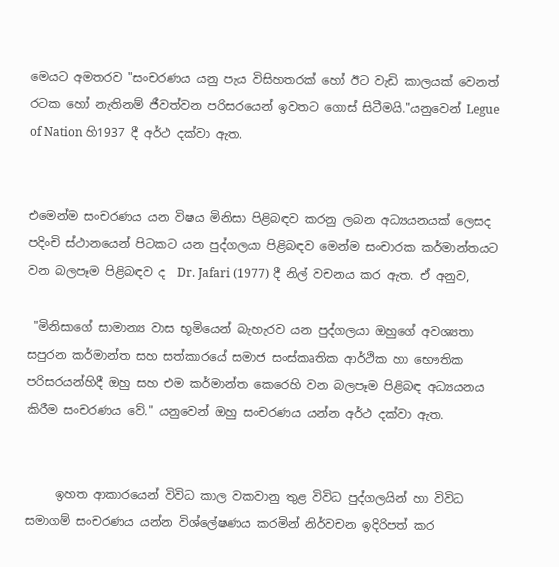මෙයට අමතරව "සංචරණය යනු පැය විසිහතරක් හෝ ඊට වැඩි කාලයක් වෙනත් රටක හෝ නැතිනම් ජීවත්වන පරිසරයෙන් ඉවතට ගොස් සිටීමයි."යනුවෙන් Legue of Nation හි1937 දී අර්ථ දක්වා ඇත.


එමෙන්ම සංචරණය යන විෂය මිනිසා පිළිබඳව කරනු ලබන අධ්‍යයනයක් ලෙසද පදිංචි ස්ථානයෙන් පිටකට යන පුද්ගලයා පිළිබඳව මෙන්ම සංචාරක කර්මාන්තයට වන බලපෑම පිළිබඳව ද  Dr. Jafari (1977) දී නිල් වචනය කර ඇත. ඒ අනුව,

 "මිනිසාගේ සාමාන්‍ය වාස භූමියෙන් බැහැරව යන පුද්ගලයා ඔහුගේ අවශ්‍යතා සපුරන කර්මාන්ත සහ සත්කාරයේ සමාජ සංස්කෘතික ආර්ථික හා භෞතික පරිසරයන්හිදී ඔහු සහ එම කර්මාන්ත කෙරෙහි වන බලපෑම පිළිබඳ අධ්‍යයනය කිරීම සංචරණය වේ." යනුවෙන් ඔහු සංචරණය යන්න අර්ථ දක්වා ඇත.


     ඉහත ආකාරයෙන් විවිධ කාල වකවානු තුළ විවිධ පුද්ගලයින් හා විවිධ සමාගම් සංචරණය යන්න විශ්ලේෂණය කරමින් නිර්වචන ඉදිරිපත් කර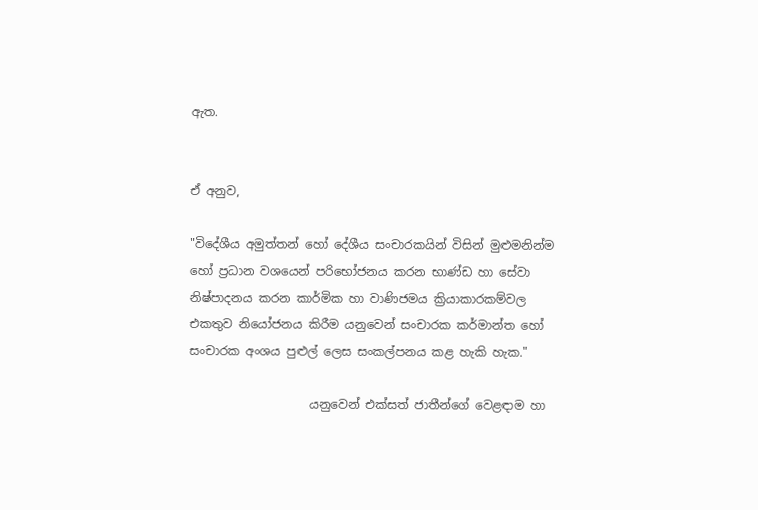ඇත.


ඒ අනුව,

"විදේශීය අමුත්තන් හෝ දේශීය සංචාරකයින් විසින් මුළුමනින්ම හෝ ප්‍රධාන වශයෙන් පරිභෝජනය කරන භාණ්ඩ හා සේවා නිෂ්පාදනය කරන කාර්මික හා වාණිජමය ක්‍රියාකාරකම්වල එකතුව නියෝජනය කිරීම යනුවෙන් සංචාරක කර්මාන්ත හෝ සංචාරක අංශය පුළුල් ලෙස සංකල්පනය කළ හැකි හැක."

                    යනුවෙන් එක්සත් ජාතීන්ගේ වෙළඳාම හා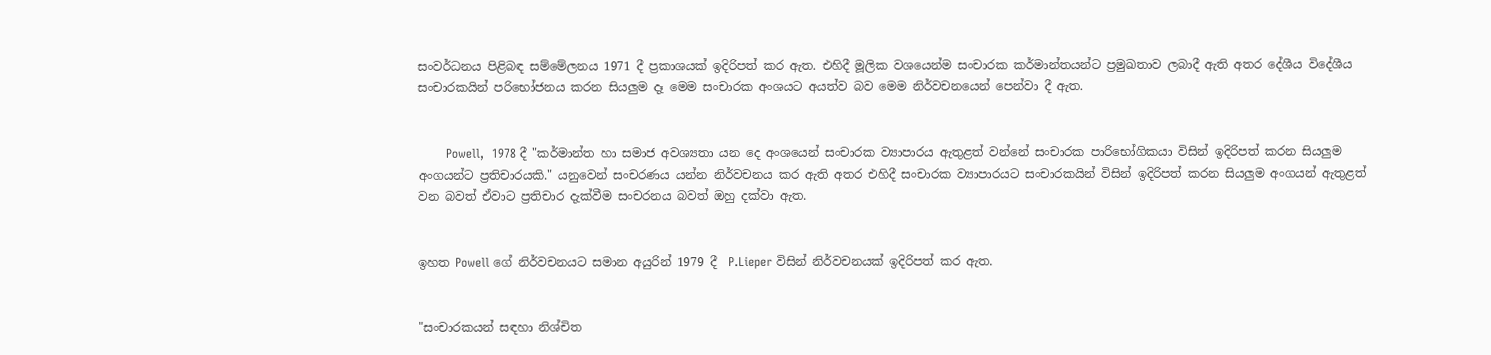සංවර්ධනය පිළිබඳ සම්මේලනය 1971 දී ප්‍රකාශයක් ඉදිරිපත් කර ඇත. එහිදී මූලික වශයෙන්ම සංචාරක කර්මාන්තයන්ට ප්‍රමුඛතාව ලබාදී ඇති අතර දේශීය විදේශීය සංචාරකයින් පරිභෝජනය කරන සියලුම දෑ මෙම සංචාරක අංශයට අයත්ව බව මෙම නිර්වචනයෙන් පෙන්වා දී ඇත.


       Powell,  1978 දී "කර්මාන්ත හා සමාජ අවශ්‍යතා යන දෙ අංශයෙන් සංචාරක ව්‍යාපාරය ඇතුළත් වන්නේ සංචාරක පාරිභෝගිකයා විසින් ඉදිරිපත් කරන සියලුම අංගයන්ට ප්‍රතිචාරයකි." යනුවෙන් සංචරණය යන්න නිර්වචනය කර ඇති අතර එහිදී සංචාරක ව්‍යාපාරයට සංචාරකයින් විසින් ඉදිරිපත් කරන සියලුම අංගයන් ඇතුළත් වන බවත් ඒවාට ප්‍රතිචාර දැක්වීම සංචරනය බවත් ඔහු දක්වා ඇත.


ඉහත Powell ගේ නිර්වචනයට සමාන අයුරින් 1979 දී  P.Lieper විසින් නිර්වචන‍යක් ඉදිරිපත් කර ඇත.


"සංචාරකයන් සඳහා නිශ්චිත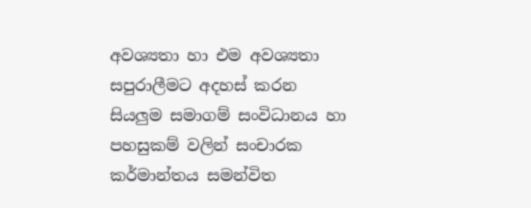අවශ්‍යතා හා එම අවශ්‍යතා සපුරාලීමට අදහස් කරන සියලුම සමාගම් සංවිධානය හා පහසුකම් වලින් සංචාරක කර්මාන්තය සමන්විත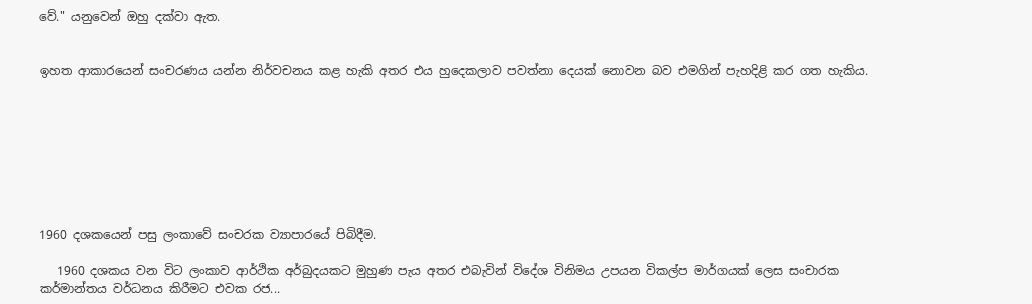වේ." යනුවෙන් ඔහු දක්වා ඇත.


ඉහත ආකාරයෙන් සංචරණය යන්න නිර්වචනය කළ හැකි අතර එය හුදෙකලාව පවත්නා දෙයක් නොවන බව එමගින් පැහදිළි කර ගත හැකිය.








1960 දශකයෙන් පසු ලංකාවේ සංචරක ව්‍යාපාරයේ පිබිදීම.

   1960 දශකය වන විට ලංකාව ආර්ථික අර්බුදයකට මුහුණ පැය අතර එබැවින් විදේශ විනිමය උපයන විකල්ප මාර්ගයක් ලෙස සංචාරක කර්මාන්තය වර්ධනය කිරීමට එවක රජ...